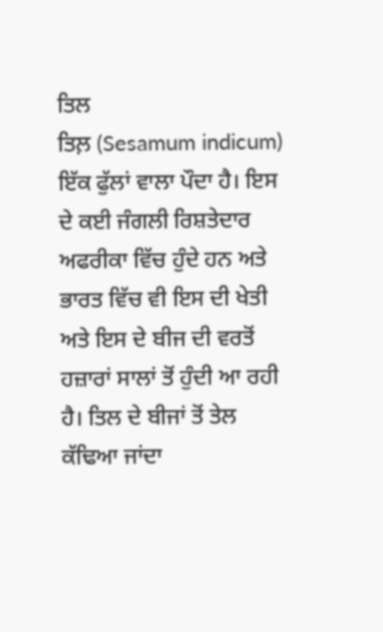ਤਿਲ
ਤਿਲ਼ (Sesamum indicum) ਇੱਕ ਫੁੱਲਾਂ ਵਾਲਾ ਪੌਦਾ ਹੈ। ਇਸ ਦੇ ਕਈ ਜੰਗਲੀ ਰਿਸ਼ਤੇਦਾਰ ਅਫਰੀਕਾ ਵਿੱਚ ਹੁੰਦੇ ਹਨ ਅਤੇ ਭਾਰਤ ਵਿੱਚ ਵੀ ਇਸ ਦੀ ਖੇਤੀ ਅਤੇ ਇਸ ਦੇ ਬੀਜ ਦੀ ਵਰਤੋਂ ਹਜ਼ਾਰਾਂ ਸਾਲਾਂ ਤੋਂ ਹੁੰਦੀ ਆ ਰਹੀ ਹੈ। ਤਿਲ ਦੇ ਬੀਜਾਂ ਤੋਂ ਤੇਲ ਕੱਢਿਆ ਜਾਂਦਾ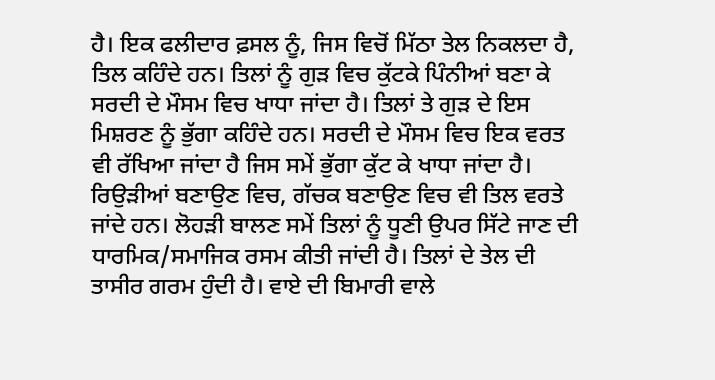ਹੈ। ਇਕ ਫਲੀਦਾਰ ਫ਼ਸਲ ਨੂੰ, ਜਿਸ ਵਿਚੋਂ ਮਿੱਠਾ ਤੇਲ ਨਿਕਲਦਾ ਹੈ, ਤਿਲ ਕਹਿੰਦੇ ਹਨ। ਤਿਲਾਂ ਨੂੰ ਗੁੜ ਵਿਚ ਕੁੱਟਕੇ ਪਿੰਨੀਆਂ ਬਣਾ ਕੇ ਸਰਦੀ ਦੇ ਮੌਸਮ ਵਿਚ ਖਾਧਾ ਜਾਂਦਾ ਹੈ। ਤਿਲਾਂ ਤੇ ਗੁੜ ਦੇ ਇਸ ਮਿਸ਼ਰਣ ਨੂੰ ਭੁੱਗਾ ਕਹਿੰਦੇ ਹਨ। ਸਰਦੀ ਦੇ ਮੌਸਮ ਵਿਚ ਇਕ ਵਰਤ ਵੀ ਰੱਖਿਆ ਜਾਂਦਾ ਹੈ ਜਿਸ ਸਮੇਂ ਭੁੱਗਾ ਕੁੱਟ ਕੇ ਖਾਧਾ ਜਾਂਦਾ ਹੈ। ਰਿਉੜੀਆਂ ਬਣਾਉਣ ਵਿਚ, ਗੱਚਕ ਬਣਾਉਣ ਵਿਚ ਵੀ ਤਿਲ ਵਰਤੇ ਜਾਂਦੇ ਹਨ। ਲੋਹੜੀ ਬਾਲਣ ਸਮੇਂ ਤਿਲਾਂ ਨੂੰ ਧੂਣੀ ਉਪਰ ਸਿੱਟੇ ਜਾਣ ਦੀ ਧਾਰਮਿਕ/ਸਮਾਜਿਕ ਰਸਮ ਕੀਤੀ ਜਾਂਦੀ ਹੈ। ਤਿਲਾਂ ਦੇ ਤੇਲ ਦੀ ਤਾਸੀਰ ਗਰਮ ਹੁੰਦੀ ਹੈ। ਵਾਏ ਦੀ ਬਿਮਾਰੀ ਵਾਲੇ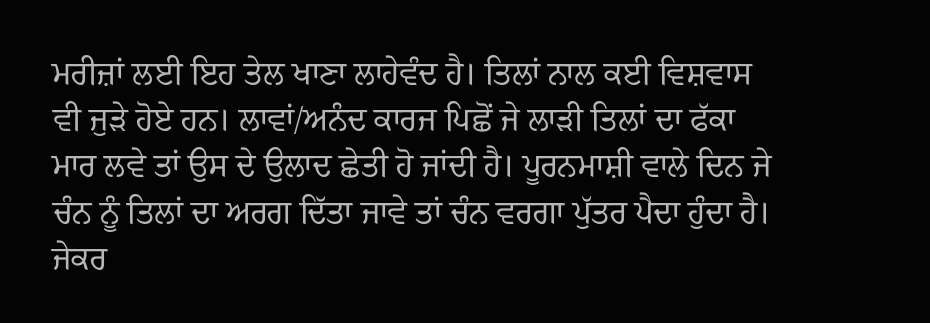ਮਰੀਜ਼ਾਂ ਲਈ ਇਹ ਤੇਲ ਖਾਣਾ ਲਾਹੇਵੰਦ ਹੈ। ਤਿਲਾਂ ਨਾਲ ਕਈ ਵਿਸ਼ਵਾਸ ਵੀ ਜੁੜੇ ਹੋਏ ਹਨ। ਲਾਵਾਂ/ਅਨੰਦ ਕਾਰਜ ਪਿਛੋਂ ਜੇ ਲਾੜੀ ਤਿਲਾਂ ਦਾ ਫੱਕਾ ਮਾਰ ਲਵੇ ਤਾਂ ਉਸ ਦੇ ਉਲਾਦ ਛੇਤੀ ਹੋ ਜਾਂਦੀ ਹੈ। ਪੂਰਨਮਾਸ਼ੀ ਵਾਲੇ ਦਿਨ ਜੇ ਚੰਨ ਨੂੰ ਤਿਲਾਂ ਦਾ ਅਰਗ ਦਿੱਤਾ ਜਾਵੇ ਤਾਂ ਚੰਨ ਵਰਗਾ ਪੁੱਤਰ ਪੈਦਾ ਹੁੰਦਾ ਹੈ। ਜੇਕਰ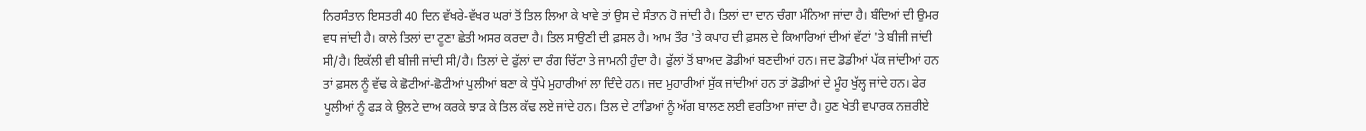ਨਿਰਸੰਤਾਨ ਇਸਤਰੀ 40 ਦਿਨ ਵੱਖਰੇ-ਵੱਖਰ ਘਰਾਂ ਤੋਂ ਤਿਲ ਲਿਆ ਕੇ ਖਾਵੇ ਤਾਂ ਉਸ ਦੇ ਸੰਤਾਨ ਹੋ ਜਾਂਦੀ ਹੈ। ਤਿਲਾਂ ਦਾ ਦਾਨ ਚੰਗਾ ਮੰਨਿਆ ਜਾਂਦਾ ਹੈ। ਬੰਦਿਆਂ ਦੀ ਉਮਰ ਵਧ ਜਾਂਦੀ ਹੈ। ਕਾਲੇ ਤਿਲਾਂ ਦਾ ਟੂਣਾ ਛੇਤੀ ਅਸਰ ਕਰਦਾ ਹੈ। ਤਿਲ ਸਾਉਣੀ ਦੀ ਫ਼ਸਲ ਹੈ। ਆਮ ਤੌਰ 'ਤੇ ਕਪਾਹ ਦੀ ਫ਼ਸਲ ਦੇ ਕਿਆਰਿਆਂ ਦੀਆਂ ਵੱਟਾਂ 'ਤੇ ਬੀਜੀ ਜਾਂਦੀ ਸੀ/ਹੈ। ਇਕੱਲੀ ਵੀ ਬੀਜੀ ਜਾਂਦੀ ਸੀ/ਹੈ। ਤਿਲਾਂ ਦੇ ਫੁੱਲਾਂ ਦਾ ਰੰਗ ਚਿੱਟਾ ਤੇ ਜਾਮਨੀ ਹੁੰਦਾ ਹੈ। ਫੁੱਲਾਂ ਤੋਂ ਬਾਅਦ ਡੋਡੀਆਂ ਬਣਦੀਆਂ ਹਨ। ਜਦ ਡੋਡੀਆਂ ਪੱਕ ਜਾਂਦੀਆਂ ਹਨ ਤਾਂ ਫ਼ਸਲ ਨੂੰ ਵੱਢ ਕੇ ਛੋਟੀਆਂ-ਛੋਟੀਆਂ ਪੁਲੀਆਂ ਬਣਾ ਕੇ ਧੁੱਪੇ ਮੁਹਾਰੀਆਂ ਲਾ ਦਿੰਦੇ ਹਨ। ਜਦ ਮੁਹਾਰੀਆਂ ਸੁੱਕ ਜਾਂਦੀਆਂ ਹਨ ਤਾਂ ਡੋਡੀਆਂ ਦੇ ਮੂੰਹ ਖੁੱਲ੍ਹ ਜਾਂਦੇ ਹਨ। ਫੇਰ ਪੂਲੀਆਂ ਨੂੰ ਫੜ ਕੇ ਉਲਟੇ ਦਾਅ ਕਰਕੇ ਝਾੜ ਕੇ ਤਿਲ ਕੱਢ ਲਏ ਜਾਂਦੇ ਹਨ। ਤਿਲ ਦੇ ਟਾਂਡਿਆਂ ਨੂੰ ਅੱਗ ਬਾਲਣ ਲਈ ਵਰਤਿਆ ਜਾਂਦਾ ਹੈ। ਹੁਣ ਖੇਤੀ ਵਪਾਰਕ ਨਜ਼ਰੀਏ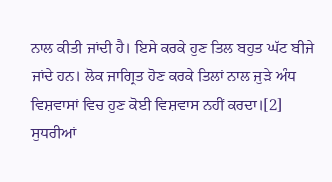ਨਾਲ ਕੀਤੀ ਜਾਂਦੀ ਹੈ। ਇਸੇ ਕਰਕੇ ਹੁਣ ਤਿਲ ਬਹੁਤ ਘੱਟ ਬੀਜੇ ਜਾਂਦੇ ਹਨ। ਲੋਕ ਜਾਗ੍ਰਿਤ ਹੋਣ ਕਰਕੇ ਤਿਲਾਂ ਨਾਲ ਜੁੜੇ ਅੰਧ ਵਿਸ਼ਵਾਸਾਂ ਵਿਚ ਹੁਣ ਕੋਈ ਵਿਸ਼ਵਾਸ ਨਹੀਂ ਕਰਦਾ।[2] ਸੁਧਰੀਆਂ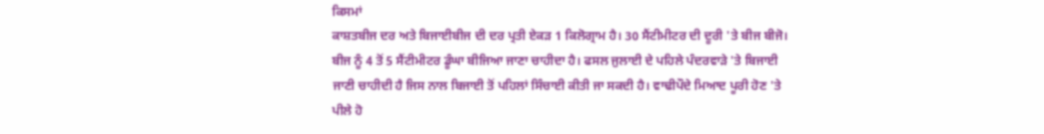ਕਿਸਮਾਂ
ਕਾਸ਼ਤਬੀਜ ਦਰ ਅਤੇ ਬਿਜਾਈਬੀਜ ਦੀ ਦਰ ਪ੍ਰਤੀ ਏਕੜ 1 ਕਿਲੋਗ੍ਰਾਮ ਹੈ। 30 ਸੈਂਟੀਮੀਟਰ ਦੀ ਦੂਰੀ 'ਤੇ ਬੀਜ ਬੀਜੋ। ਬੀਜ ਨੂੰ 4 ਤੋਂ 5 ਸੈਂਟੀਮੀਟਰ ਡੂੰਘਾ ਬੀਜਿਆ ਜਾਣਾ ਚਾਹੀਦਾ ਹੈ। ਫਸਲ ਜੁਲਾਈ ਦੇ ਪਹਿਲੇ ਪੰਦਰਵਾੜੇ 'ਤੇ ਬਿਜਾਈ ਜਾਣੀ ਚਾਹੀਦੀ ਹੈ ਜਿਸ ਨਾਲ ਬਿਜਾਈ ਤੋਂ ਪਹਿਲਾਂ ਸਿੰਚਾਈ ਕੀਤੀ ਜਾ ਸਕਦੀ ਹੈ। ਵਾਢੀਪੌਦੇ ਮਿਆਦ ਪੂਰੀ ਹੋਣ 'ਤੇ ਪੀਲੇ ਹੋ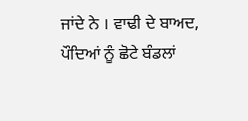ਜਾਂਦੇ ਨੇ । ਵਾਢੀ ਦੇ ਬਾਅਦ, ਪੌਦਿਆਂ ਨੂੰ ਛੋਟੇ ਬੰਡਲਾਂ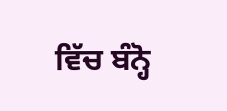ਵਿੱਚ ਬੰਨ੍ਹੋ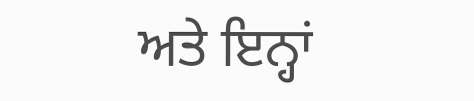ਅਤੇ ਇਨ੍ਹਾਂ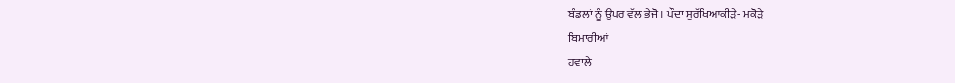ਬੰਡਲਾਂ ਨੂੰ ਉਪਰ ਵੱਲ ਭੇਜੋ। ਪੌਦਾ ਸੁਰੱਖਿਆਕੀੜੇ- ਮਕੋੜੇ
ਬਿਮਾਰੀਆਂ
ਹਵਾਲੇ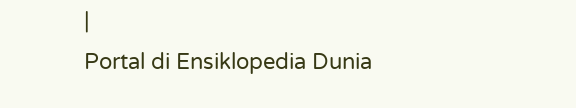|
Portal di Ensiklopedia Dunia